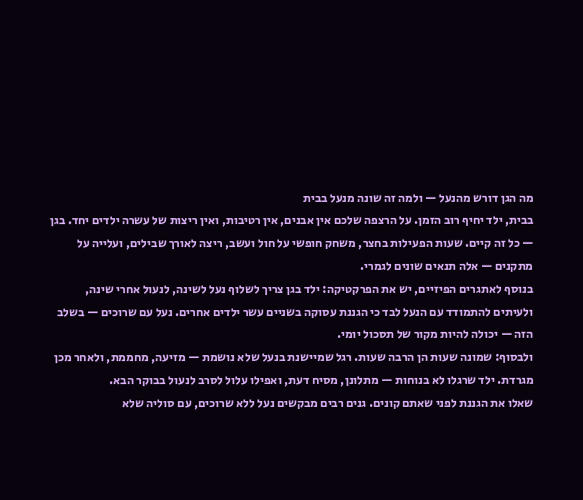מה הגן דורש מהנעל — ולמה זה שונה מנעל בבית
בבית, ילד יחיף רוב הזמן. על הרצפה שלכם אין אבנים, אין רטיבות, ואין ריצות של עשרה ילדים יחד. בגן — כל זה קיים. שעות הפעילות בחצר, משחק חופשי על חול ועשב, ריצה לאורך שבילים, ועלייה על מתקנים — אלה תנאים שונים לגמרי.
בנוסף לאתגרים הפיזיים, יש את הפרקטיקה: ילד בגן צריך לשלוף נעל לשינה, לנעול אחרי שינה, ולעיתים להתמודד עם הנעל לבד כי הגננת עסוקה בשניים עשר ילדים אחרים. נעל עם שרוכים — בשלב הזה — יכולה להיות מקור של תסכול יומי.
ולבסוף: שמונה שעות הן הרבה שעות. רגל שמיישנת בנעל שלא נושמת — מזיעה, מחממת, ולאחר מכן מגרדת. ילד שרגלו לא בנוחות — מתלונן, מסיח דעת, ואפילו עלול לסרב לנעול בבוקר הבא.
שאלו את הגננת לפני שאתם קונים. גנים רבים מבקשים נעל ללא שרוכים, עם סוליה שלא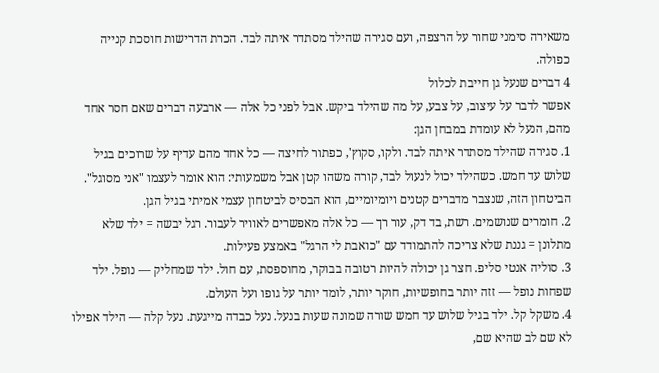משאירה סימני שחור על הרצפה, ועם סגירה שהילד מסתדר איתה לבד. הכרת הדרישות חוסכת קנייה כפולה.
4 דברים שנעל גן חייבת לכלול
אפשר לדבר על עיצוב, על צבע, על מה שהילד ביקש. אבל לפני כל אלה — ארבעה דברים שאם חסר אחד מהם, הנעל לא עומדת במבחן הגן:
1. סגירה שהילד מסתדר איתה לבד. ולקו, סקוץ', כפתור לחיצה — כל אחד מהם עדיף על שרוכים בגיל שלוש עד חמש. כשהילד יכול לנעול לבד, קורה משהו קטן אבל משמעותי: הוא אומר לעצמו "אני מסוגל". הביטחון הזה, שנצבר מדברים קטנים ויומיומיים, הוא הבסיס לביטחון עצמי אמיתי בגיל הגן.
2. חומרים שנושמים. רשת, בד דק, עור רך — כל אלה מאפשרים לאוויר לעבור. רגל יבשה = ילד שלא מתלונן = גננת שלא צריכה להתמודד עם "כואבת לי הרגל" באמצע פעילות.
3. סוליה אנטי סליפ. חצר גן יכולה להיות רטובה בבוקר, מחוספסת, עם חול. ילד שמחליק — נופל. ילד שפחות נופל — זזה יותר בחופשיות, חוקר יותר, לומד יותר על גופו ועל העולם.
4. משקל קל. ילד בגיל שלוש עד חמש שורה שמונה שעות בנעל. נעל כבדה מייגעת. נעל קלה — הילד אפילו לא שם לב שהיא שם,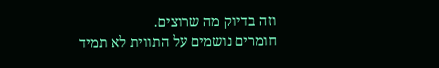וזה בדיוק מה שרוצים.
חומרים נושמים על התווית לא תמיד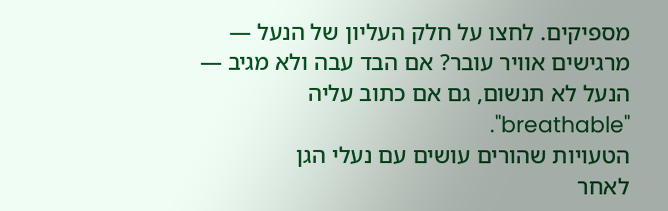מספיקים. לחצו על חלק העליון של הנעל — מרגישים אוויר עובר? אם הבד עבה ולא מגיב — הנעל לא תנשום, גם אם כתוב עליה "breathable".
הטעויות שהורים עושים עם נעלי הגן
לאחר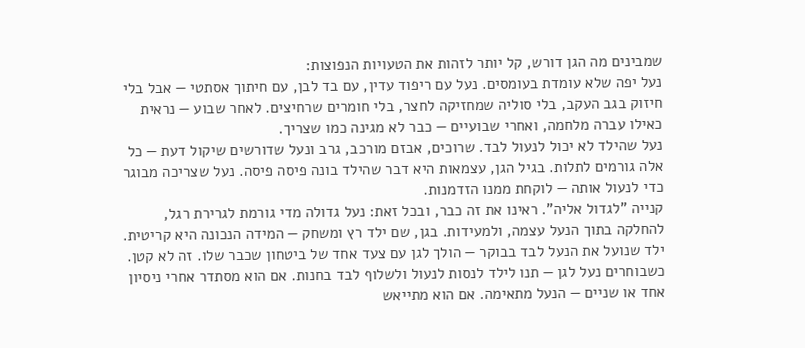שמבינים מה הגן דורש, קל יותר לזהות את הטעויות הנפוצות:
נעל יפה שלא עומדת בעומסים. נעל עם ריפוד עדין, עם בד לבן, עם חיתוך אסתטי — אבל בלי חיזוק בגב העקב, בלי סוליה שמחזיקה לחצר, בלי חומרים שרחיצים. לאחר שבוע — נראית כאילו עברה מלחמה, ואחרי שבועיים — כבר לא מגינה כמו שצריך.
נעל שהילד לא יכול לנעול לבד. שרוכים, אבזם מורכב, גרב ונעל שדורשים שיקול דעת — כל אלה גורמים לתלות. בגיל הגן, עצמאות היא דבר שהילד בונה פיסה פיסה. נעל שצריכה מבוגר כדי לנעול אותה — לוקחת ממנו הזדמנות.
קנייה "לגדול אליה". ראינו את זה כבר, ובכל זאת: נעל גדולה מדי גורמת לגרירת רגל, להחלקה בתוך הנעל עצמה, ולמעידות. בגן, שם ילד רץ ומשחק — המידה הנכונה היא קריטית.
ילד שנועל את הנעל לבד בבוקר — הולך לגן עם צעד אחד של ביטחון שכבר שלו. זה לא קטן.
כשבוחרים נעל לגן — תנו לילד לנסות לנעול ולשלוף לבד בחנות. אם הוא מסתדר אחרי ניסיון אחד או שניים — הנעל מתאימה. אם הוא מתייאש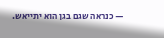— כנראה שגם בגן הוא יתייאש.